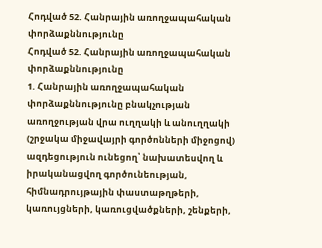Հոդված 52. Հանրային առողջապահական փորձաքննությունը
Հոդված 52. Հանրային առողջապահական փորձաքննությունը
1. Հանրային առողջապահական փորձաքննությունը բնակչության առողջության վրա ուղղակի և անուղղակի (շրջակա միջավայրի գործոնների միջոցով) ազդեցություն ունեցող՝ նախատեսվող և իրականացվող գործունեության, հիմնադրույթային փաստաթղթերի, կառույցների, կառուցվածքների, շենքերի,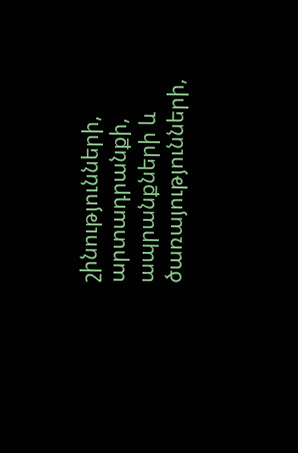շինությունների, արտադրանքի, ապրանքների և ծառայությունների,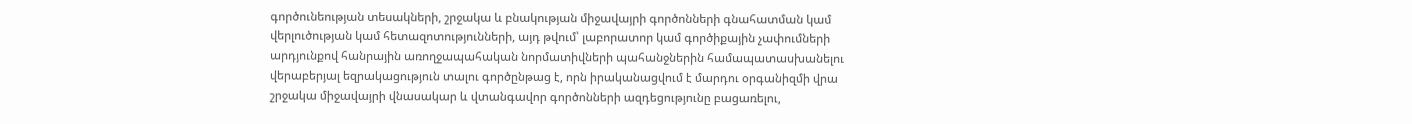գործունեության տեսակների, շրջակա և բնակության միջավայրի գործոնների գնահատման կամ վերլուծության կամ հետազոտությունների, այդ թվում՝ լաբորատոր կամ գործիքային չափումների արդյունքով հանրային առողջապահական նորմատիվների պահանջներին համապատասխանելու վերաբերյալ եզրակացություն տալու գործընթաց է, որն իրականացվում է մարդու օրգանիզմի վրա շրջակա միջավայրի վնասակար և վտանգավոր գործոնների ազդեցությունը բացառելու,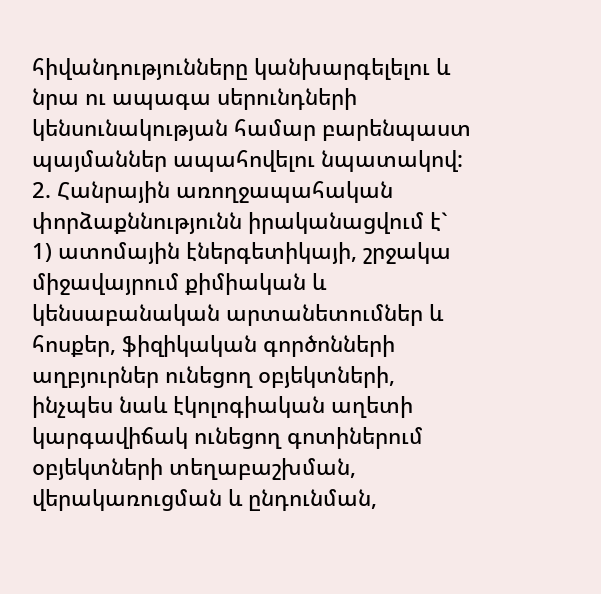հիվանդությունները կանխարգելելու և նրա ու ապագա սերունդների կենսունակության համար բարենպաստ պայմաններ ապահովելու նպատակով:
2. Հանրային առողջապահական փորձաքննությունն իրականացվում է`
1) ատոմային էներգետիկայի, շրջակա միջավայրում քիմիական և կենսաբանական արտանետումներ և հոսքեր, ֆիզիկական գործոնների աղբյուրներ ունեցող օբյեկտների, ինչպես նաև էկոլոգիական աղետի կարգավիճակ ունեցող գոտիներում օբյեկտների տեղաբաշխման, վերակառուցման և ընդունման,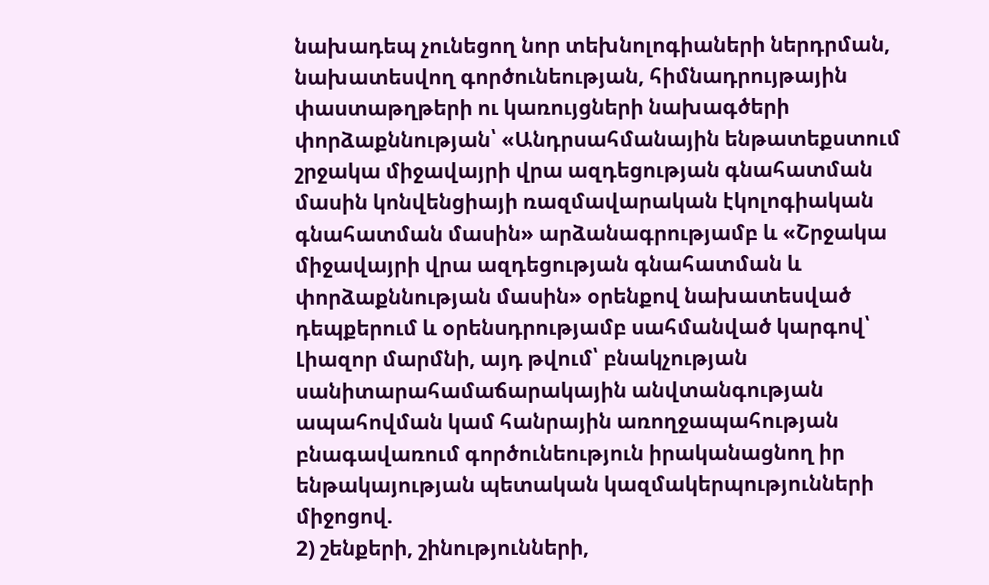նախադեպ չունեցող նոր տեխնոլոգիաների ներդրման, նախատեսվող գործունեության, հիմնադրույթային փաստաթղթերի ու կառույցների նախագծերի փորձաքննության՝ «Անդրսահմանային ենթատեքստում շրջակա միջավայրի վրա ազդեցության գնահատման մասին կոնվենցիայի ռազմավարական էկոլոգիական գնահատման մասին» արձանագրությամբ և «Շրջակա միջավայրի վրա ազդեցության գնահատման և փորձաքննության մասին» օրենքով նախատեսված դեպքերում և օրենսդրությամբ սահմանված կարգով՝ Լիազոր մարմնի, այդ թվում՝ բնակչության սանիտարահամաճարակային անվտանգության ապահովման կամ հանրային առողջապահության բնագավառում գործունեություն իրականացնող իր ենթակայության պետական կազմակերպությունների միջոցով.
2) շենքերի, շինությունների,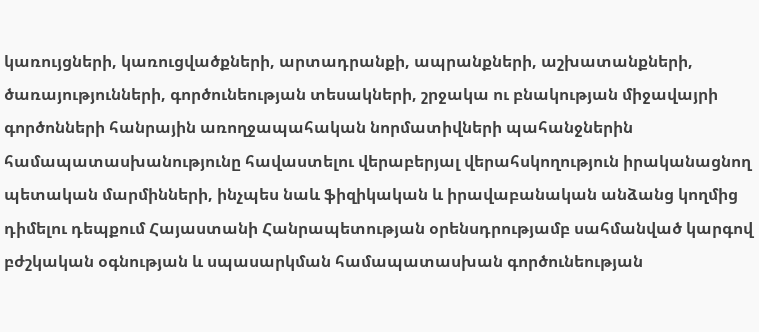կառույցների, կառուցվածքների, արտադրանքի, ապրանքների, աշխատանքների, ծառայությունների, գործունեության տեսակների, շրջակա ու բնակության միջավայրի գործոնների հանրային առողջապահական նորմատիվների պահանջներին համապատասխանությունը հավաստելու վերաբերյալ վերահսկողություն իրականացնող պետական մարմինների, ինչպես նաև ֆիզիկական և իրավաբանական անձանց կողմից դիմելու դեպքում Հայաստանի Հանրապետության օրենսդրությամբ սահմանված կարգով բժշկական օգնության և սպասարկման համապատասխան գործունեության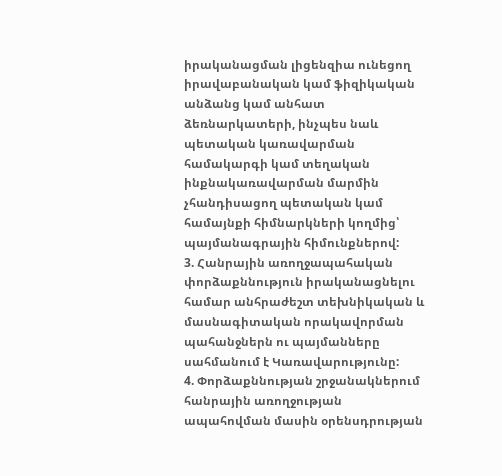իրականացման լիցենզիա ունեցող իրավաբանական կամ ֆիզիկական անձանց կամ անհատ ձեռնարկատերի, ինչպես նաև պետական կառավարման համակարգի կամ տեղական ինքնակառավարման մարմին չհանդիսացող պետական կամ համայնքի հիմնարկների կողմից՝ պայմանագրային հիմունքներով:
3. Հանրային առողջապահական փորձաքննություն իրականացնելու համար անհրաժեշտ տեխնիկական և մասնագիտական որակավորման պահանջներն ու պայմանները սահմանում է Կառավարությունը:
4. Փորձաքննության շրջանակներում հանրային առողջության ապահովման մասին օրենսդրության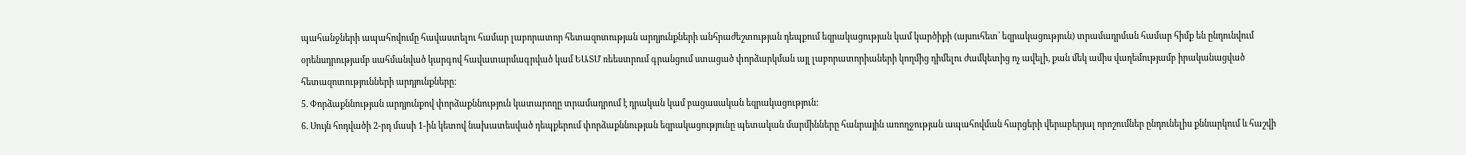պահանջների ապահովումը հավաստելու համար լաբորատոր հետազոտության արդյունքների անհրաժեշտության դեպքում եզրակացության կամ կարծիքի (այսուհետ՝ եզրակացություն) տրամադրման համար հիմք են ընդունվում օրենսդրությամբ սահմանված կարգով հավատարմագրված կամ ԵԱՏՄ ռեեստրում գրանցում ստացած փորձարկման այլ լաբորատորիաների կողմից դիմելու ժամկետից ոչ ավելի, քան մեկ ամիս վաղեմությամբ իրականացված հետազոտությունների արդյունքները:
5. Փորձաքննության արդյունքով փորձաքննություն կատարողը տրամադրում է դրական կամ բացասական եզրակացություն:
6. Սույն հոդվածի 2-րդ մասի 1-ին կետով նախատեսված դեպքերում փորձաքննության եզրակացությունը պետական մարմինները հանրային առողջության ապահովման հարցերի վերաբերյալ որոշումներ ընդունելիս քննարկում և հաշվի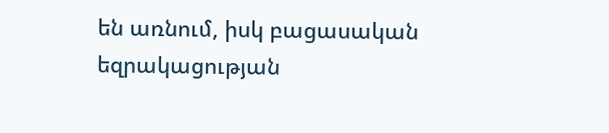են առնում, իսկ բացասական եզրակացության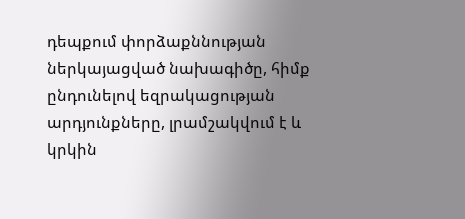դեպքում փորձաքննության ներկայացված նախագիծը, հիմք ընդունելով եզրակացության արդյունքները, լրամշակվում է և կրկին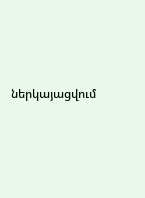ներկայացվում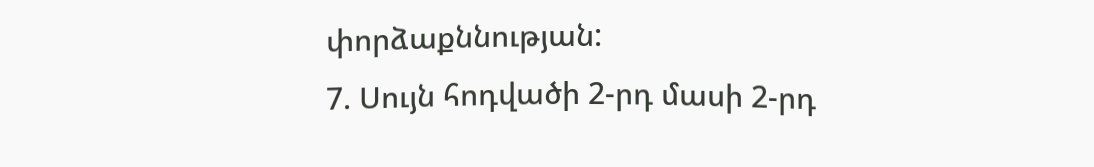փորձաքննության:
7. Սույն հոդվածի 2-րդ մասի 2-րդ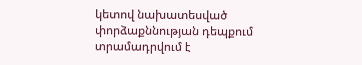կետով նախատեսված փորձաքննության դեպքում տրամադրվում է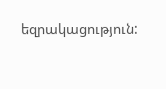եզրակացություն: